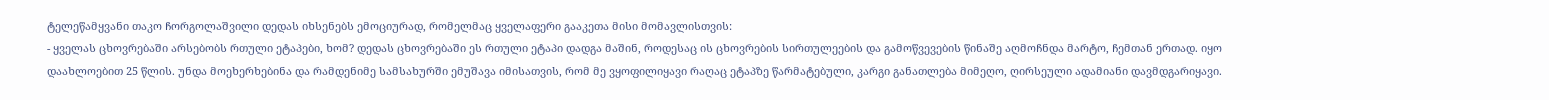ტელეწამყვანი თაკო ჩორგოლაშვილი დედას იხსენებს ემოციურად, რომელმაც ყველაფერი გააკეთა მისი მომავლისთვის:
- ყველას ცხოვრებაში არსებობს რთული ეტაპები, ხომ? დედას ცხოვრებაში ეს რთული ეტაპი დადგა მაშინ, როდესაც ის ცხოვრების სირთულეების და გამოწვევების წინაშე აღმოჩნდა მარტო, ჩემთან ერთად. იყო დაახლოებით 25 წლის. უნდა მოეხერხებინა და რამდენიმე სამსახურში ემუშავა იმისათვის, რომ მე ვყოფილიყავი რაღაც ეტაპზე წარმატებული, კარგი განათლება მიმეღო, ღირსეული ადამიანი დავმდგარიყავი.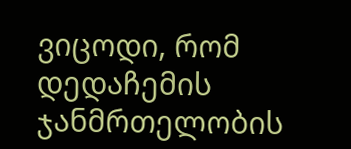ვიცოდი, რომ დედაჩემის ჯანმრთელობის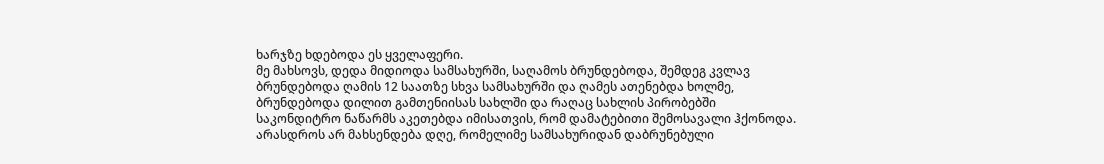ხარჯზე ხდებოდა ეს ყველაფერი.
მე მახსოვს, დედა მიდიოდა სამსახურში, საღამოს ბრუნდებოდა, შემდეგ კვლავ ბრუნდებოდა ღამის 12 საათზე სხვა სამსახურში და ღამეს ათენებდა ხოლმე, ბრუნდებოდა დილით გამთენიისას სახლში და რაღაც სახლის პირობებში საკონდიტრო ნაწარმს აკეთებდა იმისათვის, რომ დამატებითი შემოსავალი ჰქონოდა. არასდროს არ მახსენდება დღე, რომელიმე სამსახურიდან დაბრუნებული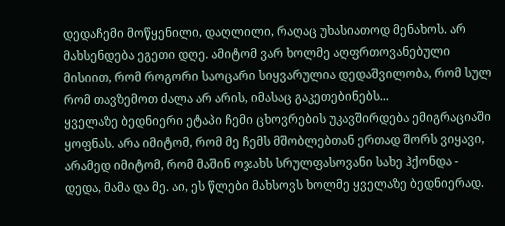დედაჩემი მოწყენილი, დაღლილი, რაღაც უხასიათოდ მენახოს. არ მახსენდება ეგეთი დღე. ამიტომ ვარ ხოლმე აღფრთოვანებული მისიით, რომ როგორი საოცარი სიყვარულია დედაშვილობა, რომ სულ რომ თავზემოთ ძალა არ არის, იმასაც გაკეთებინებს...
ყველაზე ბედნიერი ეტაპი ჩემი ცხოვრების უკავშირდება ემიგრაციაში ყოფნას. არა იმიტომ, რომ მე ჩემს მშობლებთან ერთად შორს ვიყავი, არამედ იმიტომ, რომ მაშინ ოჯახს სრულფასოვანი სახე ჰქონდა - დედა, მამა და მე. აი, ეს წლები მახსოვს ხოლმე ყველაზე ბედნიერად.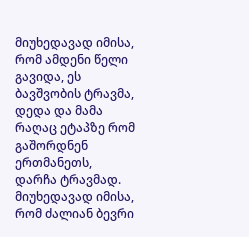მიუხედავად იმისა, რომ ამდენი წელი გავიდა, ეს ბავშვობის ტრავმა, დედა და მამა რაღაც ეტაპზე რომ გაშორდნენ ერთმანეთს, დარჩა ტრავმად. მიუხედავად იმისა, რომ ძალიან ბევრი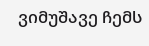ვიმუშავე ჩემს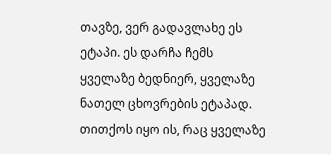თავზე, ვერ გადავლახე ეს ეტაპი. ეს დარჩა ჩემს ყველაზე ბედნიერ, ყველაზე ნათელ ცხოვრების ეტაპად. თითქოს იყო ის, რაც ყველაზე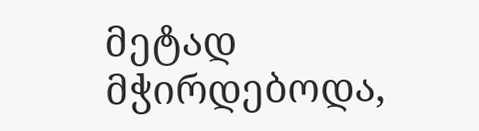მეტად მჭირდებოდა,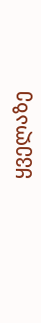ყველაზე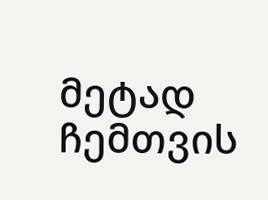მეტად ჩემთვის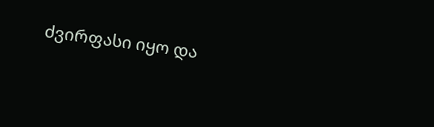ძვირფასი იყო და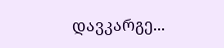დავკარგე...